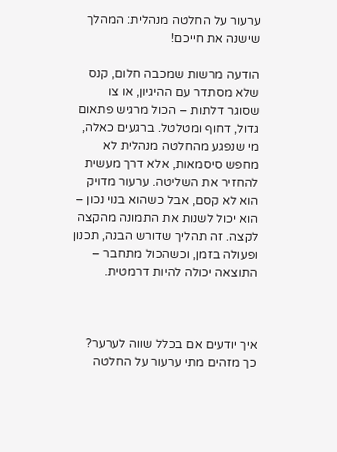ערעור על החלטה מנהלית: המהלך שישנה את חייכם!

הודעה מרשות שמכבה חלום, קנס שלא מסתדר עם ההיגיון, או צו שסוגר דלתות – הכול מרגיש פתאום גדול, דחוף ומטלטל. ברגעים כאלה, מי שנפגע מהחלטה מנהלית לא מחפש סיסמאות, אלא דרך מעשית להחזיר את השליטה. ערעור מדויק הוא לא קסם, אבל כשהוא בנוי נכון – הוא יכול לשנות את התמונה מהקצה לקצה. זה תהליך שדורש הבנה, תכנון ופעולה בזמן, וכשהכול מתחבר – התוצאה יכולה להיות דרמטית.



איך יודעים אם בכלל שווה לערער? כך מזהים מתי ערעור על החלטה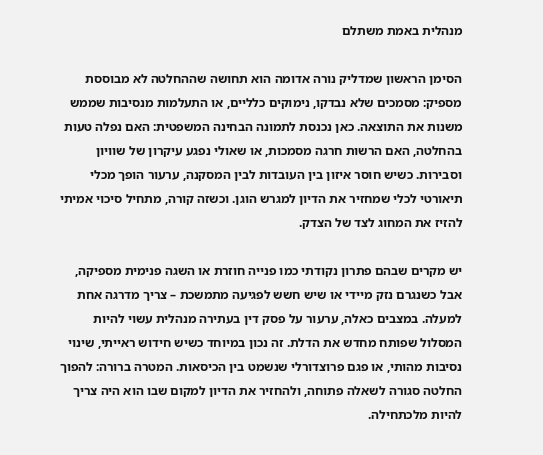מנהלית באמת משתלם

הסימן הראשון שמדליק נורה אדומה הוא תחושה שההחלטה לא מבוססת מספיק: מסמכים שלא נבדקו, נימוקים כלליים, או התעלמות מנסיבות שממש משנות את התוצאה. כאן נכנסת לתמונה הבחינה המשפטית: האם נפלה טעות בהחלטה, האם הרשות חרגה מסמכות, או שאולי נפגע עיקרון של שוויון וסבירות. כשיש חוסר איזון בין העובדות לבין המסקנה, ערעור הופך מכלי תיאורטי לכלי שמחזיר את הדיון למגרש הוגן. וכשזה קורה, מתחיל סיכוי אמיתי להזיז את המחוג לצד של הצדק.

יש מקרים שבהם פתרון נקודתי כמו פנייה חוזרת או השגה פנימית מספיקה, אבל כשנגרם נזק מיידי או שיש חשש לפגיעה מתמשכת – צריך מדרגה אחת למעלה. במצבים כאלה, ערעור על פסק דין בעתירה מנהלית עשוי להיות המסלול שפותח מחדש את הדלת. זה נכון במיוחד כשיש חידוש ראייתי, שינוי נסיבות מהותי, או פגם פרוצדורלי שנשמט בין הכיסאות. המטרה ברורה: להפוך החלטה סגורה לשאלה פתוחה, ולהחזיר את הדיון למקום שבו הוא היה צריך להיות מלכתחילה.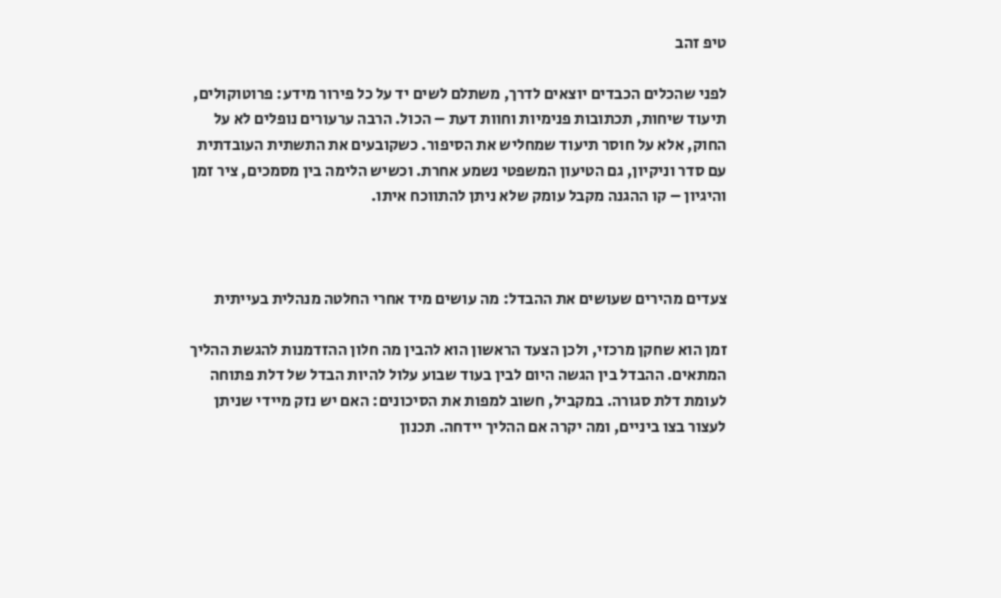טיפ זהב

לפני שהכלים הכבדים יוצאים לדרך, משתלם לשים יד על כל פירור מידע: פרוטוקולים, תיעוד שיחות, תכתובות פנימיות וחוות דעת – הכול. הרבה ערעורים נופלים לא על החוק, אלא על חוסר תיעוד שמחליש את הסיפור. כשקובעים את התשתית העובדתית עם סדר וניקיון, גם הטיעון המשפטי נשמע אחרת. וכשיש הלימה בין מסמכים, ציר זמן והיגיון – קו ההגנה מקבל עומק שלא ניתן להתווכח איתו.



צעדים מהירים שעושים את ההבדל: מה עושים מיד אחרי החלטה מנהלית בעייתית

זמן הוא שחקן מרכזי, ולכן הצעד הראשון הוא להבין מה חלון ההזדמנות להגשת ההליך המתאים. ההבדל בין הגשה היום לבין בעוד שבוע עלול להיות הבדל של דלת פתוחה לעומת דלת סגורה. במקביל, חשוב למפות את הסיכונים: האם יש נזק מיידי שניתן לעצור בצו ביניים, ומה יקרה אם ההליך יידחה. תכנון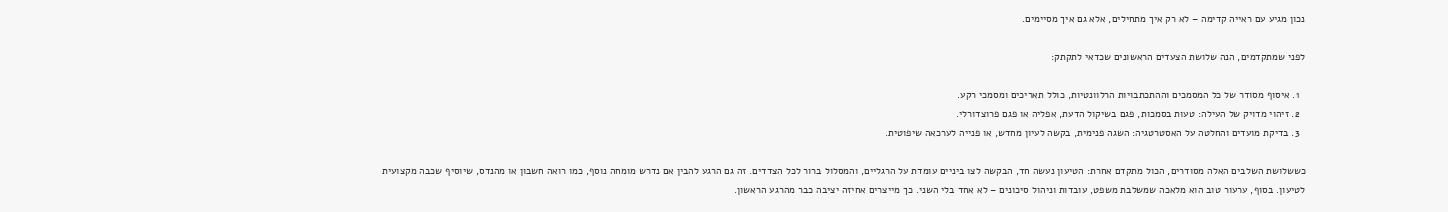נכון מגיע עם ראייה קדימה – לא רק איך מתחילים, אלא גם איך מסיימים.

לפני שמתקדמים, הנה שלושת הצעדים הראשונים שכדאי לתקתק:

  1. איסוף מסודר של כל המסמכים וההתכתבויות הרלוונטיות, כולל תאריכים ומסמכי רקע.
  2. זיהוי מדויק של העילה: טעות בסמכות, פגם בשיקול הדעת, אפליה או פגם פרוצדורלי.
  3. בדיקת מועדים והחלטה על האסטרטגיה: השגה פנימית, בקשה לעיון מחדש, או פנייה לערכאה שיפוטית.

כששלושת השלבים האלה מסודרים, הכול מתקדם אחרת: הטיעון נעשה חד, הבקשה לצו ביניים עומדת על הרגליים, והמסלול ברור לכל הצדדים. זה גם הרגע להבין אם נדרש מומחה נוסף, כמו רואה חשבון או מהנדס, שיוסיף שכבה מקצועית לטיעון. בסוף, ערעור טוב הוא מלאכה שמשלבת משפט, עובדות וניהול סיכונים – לא אחד בלי השני. כך מייצרים אחיזה יציבה כבר מהרגע הראשון.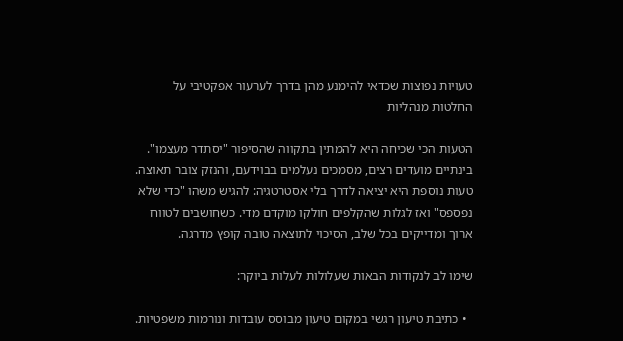טעויות נפוצות שכדאי להימנע מהן בדרך לערעור אפקטיבי על החלטות מנהליות

הטעות הכי שכיחה היא להמתין בתקווה שהסיפור "יסתדר מעצמו". בינתיים מועדים רצים, מסמכים נעלמים בבוידעם, והנזק צובר תאוצה. טעות נוספת היא יציאה לדרך בלי אסטרטגיה: להגיש משהו "כדי שלא נפספס" ואז לגלות שהקלפים חולקו מוקדם מדי. כשחושבים לטווח ארוך ומדייקים בכל שלב, הסיכוי לתוצאה טובה קופץ מדרגה.

שימו לב לנקודות הבאות שעלולות לעלות ביוקר:

  • כתיבת טיעון רגשי במקום טיעון מבוסס עובדות ונורמות משפטיות.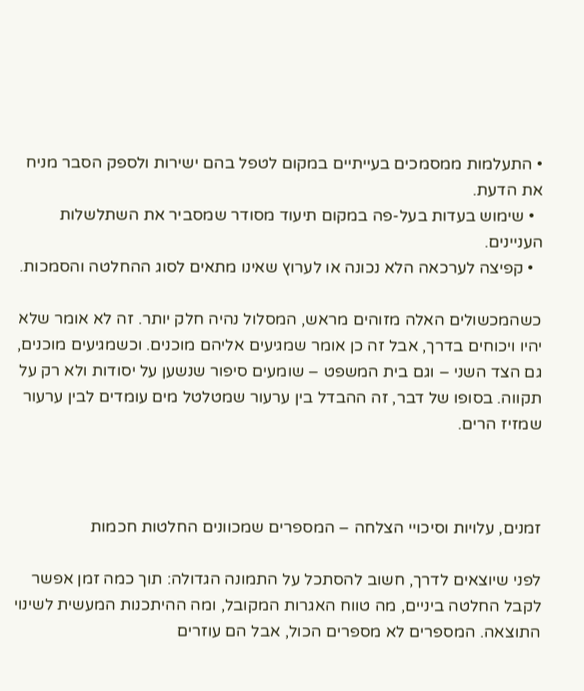• התעלמות ממסמכים בעייתיים במקום לטפל בהם ישירות ולספק הסבר מניח את הדעת.
  • שימוש בעדות בעל-פה במקום תיעוד מסודר שמסביר את השתלשלות העניינים.
  • קפיצה לערכאה הלא נכונה או לערוץ שאינו מתאים לסוג ההחלטה והסמכות.

כשהמכשולים האלה מזוהים מראש, המסלול נהיה חלק יותר. זה לא אומר שלא יהיו ויכוחים בדרך, אבל זה כן אומר שמגיעים אליהם מוכנים. וכשמגיעים מוכנים, גם הצד השני – וגם בית המשפט – שומעים סיפור שנשען על יסודות ולא רק על תקווה. בסופו של דבר, זה ההבדל בין ערעור שמטלטל מים עומדים לבין ערעור שמזיז הרים.



זמנים, עלויות וסיכויי הצלחה – המספרים שמכוונים החלטות חכמות

לפני שיוצאים לדרך, חשוב להסתכל על התמונה הגדולה: תוך כמה זמן אפשר לקבל החלטה ביניים, מה טווח האגרות המקובל, ומה ההיתכנות המעשית לשינוי התוצאה. המספרים לא מספרים הכול, אבל הם עוזרים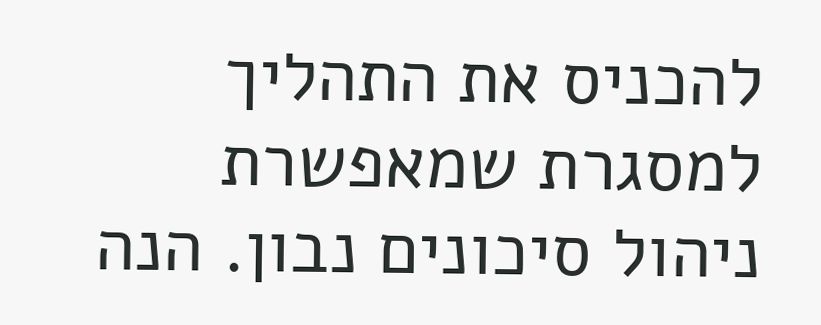להכניס את התהליך למסגרת שמאפשרת ניהול סיכונים נבון. הנה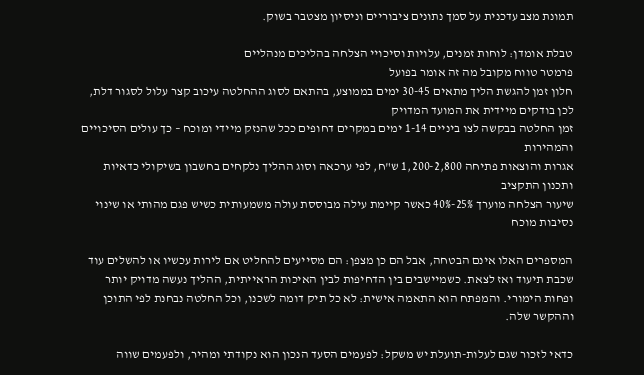תמונת מצב עדכנית על סמך נתונים ציבוריים וניסיון מצטבר בשוק.

טבלת אומדן: לוחות זמנים, עלויות וסיכויי הצלחה בהליכים מנהליים
פרמטר טווח מקובל מה זה אומר בפועל
חלון זמן להגשת הליך מתאים 30-45 ימים בממוצע, בהתאם לסוג ההחלטה עיכוב קצר עלול לסגור דלת, לכן בודקים מיידית את המועד המדויק
זמן החלטה בבקשה לצו ביניים 1-14 ימים במקרים דחופים ככל שהנזק מיידי ומוכח – כך עולים הסיכויים והמהירות
אגרות והוצאות פתיחה 1,200-2,800 ש"ח, לפי ערכאה וסוג ההליך נלקחים בחשבון בשיקולי כדאיות ותכנון התקציב
שיעור הצלחה מוערך 25%-40% כאשר קיימת עילה מבוססת עולה משמעותית כשיש פגם מהותי או שינוי נסיבות מוכח

המספרים האלו אינם הבטחה, אבל הם כן מצפן: הם מסייעים להחליט אם לירות עכשיו או להשלים עוד שכבת תיעוד ואז לצאת. כשמיישבים בין הדחיפות לבין האיכות הראייתית, ההליך נעשה מדויק יותר ופחות הימורי. והמפתח הוא התאמה אישית: לא כל תיק דומה לשכנו, וכל החלטה נבחנת לפי התוכן וההקשר שלה.

כדאי לזכור שגם לעלות-תועלת יש משקל: לפעמים הסעד הנכון הוא נקודתי ומהיר, ולפעמים שווה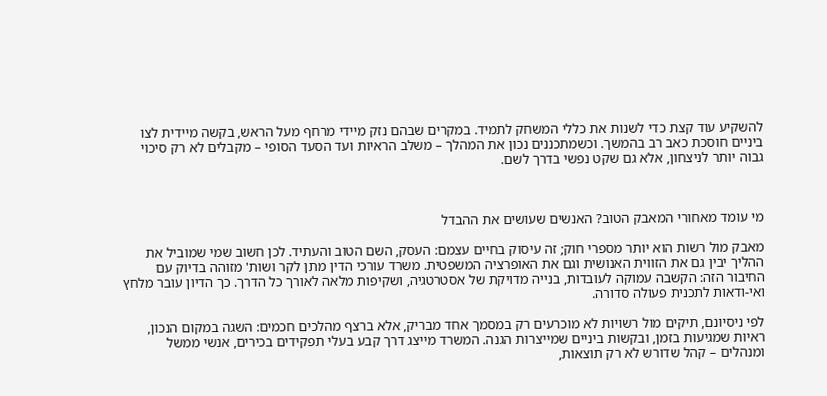להשקיע עוד קצת כדי לשנות את כללי המשחק לתמיד. במקרים שבהם נזק מיידי מרחף מעל הראש, בקשה מיידית לצו ביניים חוסכת כאב רב בהמשך. וכשמתכננים נכון את המהלך – משלב הראיות ועד הסעד הסופי – מקבלים לא רק סיכוי גבוה יותר לניצחון, אלא גם שקט נפשי בדרך לשם.



מי עומד מאחורי המאבק הטוב? האנשים שעושים את ההבדל

מאבק מול רשות הוא יותר מספרי חוק; זה עיסוק בחיים עצמם: העסק, השם הטוב והעתיד. לכן חשוב שמי שמוביל את ההליך יבין גם את הזווית האנושית וגם את האופרציה המשפטית. משרד עורכי הדין מתן לקר ושות' מזוהה בדיוק עם החיבור הזה: הקשבה עמוקה לעובדות, בנייה מדויקת של אסטרטגיה, ושקיפות מלאה לאורך כל הדרך. כך הדיון עובר מלחץ ואי-ודאות לתכנית פעולה סדורה.

לפי ניסיונם, תיקים מול רשויות לא מוכרעים רק במסמך אחד מבריק, אלא ברצף מהלכים חכמים: השגה במקום הנכון, ראיות שמגיעות בזמן, ובקשות ביניים שמייצרות הגנה. המשרד מייצג דרך קבע בעלי תפקידים בכירים, אנשי ממשל ומנהלים – קהל שדורש לא רק תוצאות,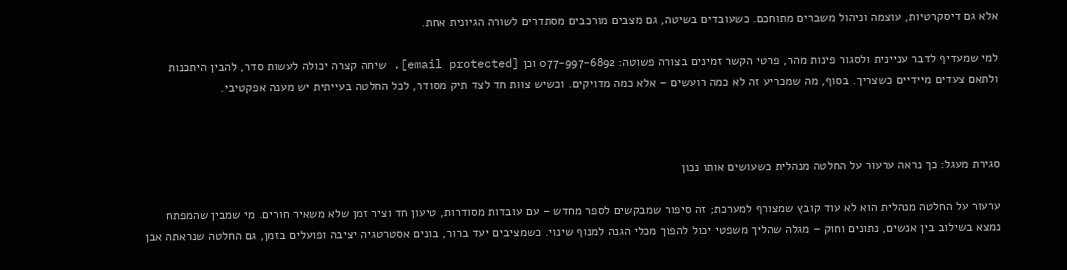אלא גם דיסקרטיות, עוצמה וניהול משברים מתוחכם. כשעובדים בשיטה, גם מצבים מורכבים מסתדרים לשורה הגיונית אחת.

למי שמעדיף לדבר עניינית ולסגור פינות מהר, פרטי הקשר זמינים בצורה פשוטה: 077-997-6892 וכן [email protected]. שיחה קצרה יכולה לעשות סדר, להבין היתכנות ולתאם צעדים מיידיים כשצריך. בסוף, מה שמכריע זה לא כמה רועשים – אלא כמה מדויקים. וכשיש צוות חד לצד תיק מסודר, לכל החלטה בעייתית יש מענה אפקטיבי.



סגירת מעגל: כך נראה ערעור על החלטה מנהלית כשעושים אותו נכון

ערעור על החלטה מנהלית הוא לא עוד קובץ שמצורף למערכת; זה סיפור שמבקשים לספר מחדש – עם עובדות מסודרות, טיעון חד וציר זמן שלא משאיר חורים. מי שמבין שהמפתח נמצא בשילוב בין אנשים, נתונים וחוק – מגלה שהליך משפטי יכול להפוך מכלי הגנה למנוף שינוי. כשמציבים יעד ברור, בונים אסטרטגיה יציבה ופועלים בזמן, גם החלטה שנראתה אבן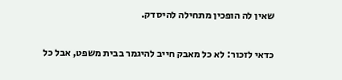שאין לה הופכין מתחילה להיסדק.

כדאי לזכור: לא כל מאבק חייב להיגמר בבית משפט, אבל כל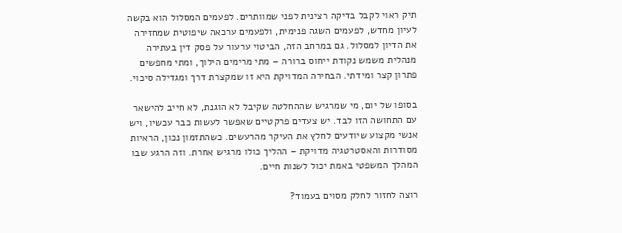תיק ראוי לקבל בדיקה רצינית לפני שמוותרים. לפעמים המסלול הוא בקשה לעיון מחדש, לפעמים השגה פנימית, ולפעמים ערכאה שיפוטית שמחזירה את הדיון למסלול. גם במרחב הזה, הביטוי ערעור על פסק דין בעתירה מנהלית משמש נקודת ייחוס ברורה – מתי מרימים הילוך, ומתי מחפשים פתרון קצר ומידתי. הבחירה המדויקת היא זו שמקצרת דרך ומגדילה סיכוי.

בסופו של יום, מי שמרגיש שההחלטה שקיבל לא הוגנת, לא חייב להישאר עם התחושה הזו לבד. יש צעדים פרקטיים שאפשר לעשות כבר עכשיו, ויש אנשי מקצוע שיודעים לחלץ את העיקר מהרעשים. כשהתזמון נכון, הראיות מסודרות והאסטרטגיה מדויקת – ההליך כולו מרגיש אחרת. וזה הרגע שבו המהלך המשפטי באמת יכול לשנות חיים.

רוצה לחזור לחלק מסוים בעמוד?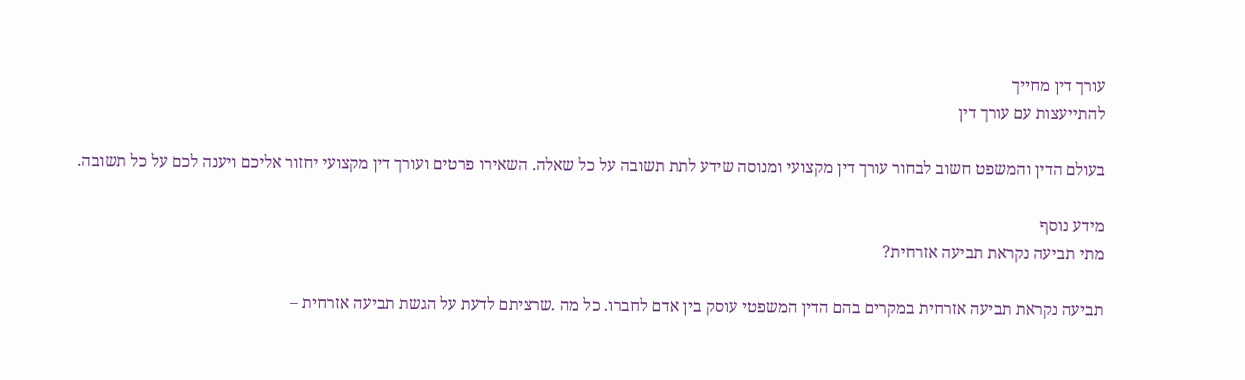עורך דין מחייך
להתייעצות עם עורך דין

בעולם הדין והמשפט חשוב לבחור עורך דין מקצועי ומנוסה שידע לתת תשובה על כל שאלה. השאירו פרטים ועורך דין מקצועי יחזור אליכם ויענה לכם על כל תשובה.

מידע נוסף
מתי תביעה נקראת תביעה אזרחית?

תביעה נקראת תביעה אזרחית במקרים בהם הדין המשפטי עוסק בין אדם לחברו. כל מה .שרציתם לדעת על הגשת תביעה אזרחית –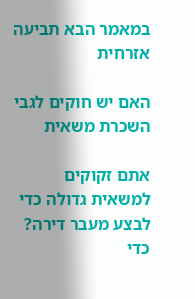במאמר הבא תביעה אזרחית

האם יש חוקים לגבי השכרת משאית

אתם זקוקים למשאית גדולה כדי לבצע מעבר דירה? כדי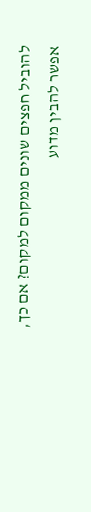להוביל חפצים שונים ממקום למקום? אם כך, אפשר להבין מדוע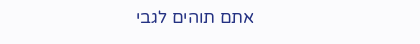אתם תוהים לגבי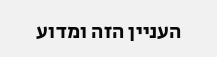העניין הזה ומדוע